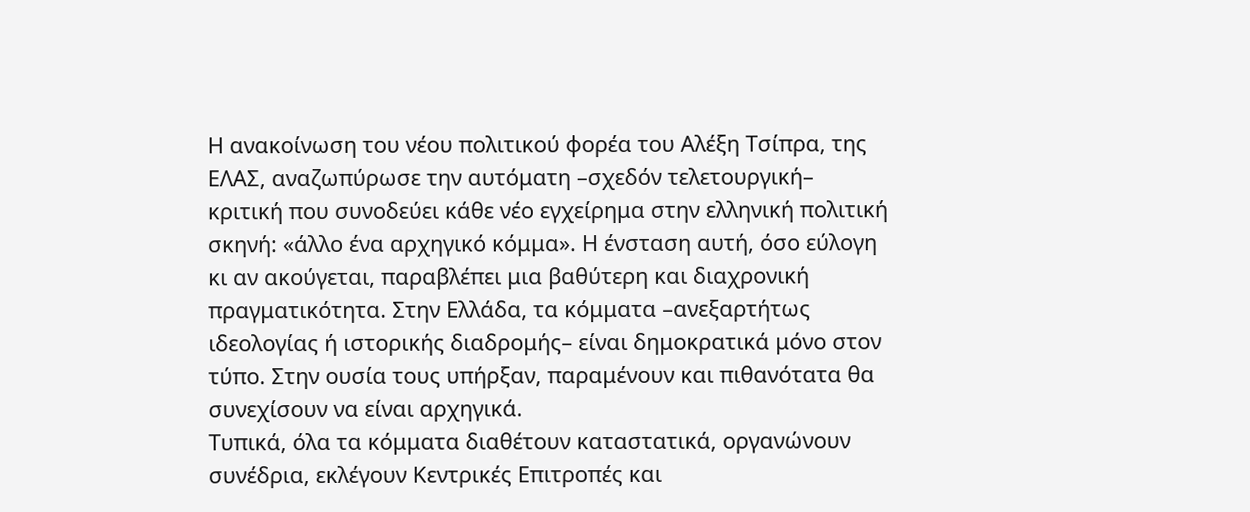Η ανακοίνωση του νέου πολιτικού φορέα του Αλέξη Τσίπρα, της ΕΛΑΣ, αναζωπύρωσε την αυτόματη –σχεδόν τελετουργική– κριτική που συνοδεύει κάθε νέο εγχείρημα στην ελληνική πολιτική σκηνή: «άλλο ένα αρχηγικό κόμμα». Η ένσταση αυτή, όσο εύλογη κι αν ακούγεται, παραβλέπει μια βαθύτερη και διαχρονική πραγματικότητα. Στην Ελλάδα, τα κόμματα –ανεξαρτήτως ιδεολογίας ή ιστορικής διαδρομής– είναι δημοκρατικά μόνο στον τύπο. Στην ουσία τους υπήρξαν, παραμένουν και πιθανότατα θα συνεχίσουν να είναι αρχηγικά.
Τυπικά, όλα τα κόμματα διαθέτουν καταστατικά, οργανώνουν συνέδρια, εκλέγουν Κεντρικές Επιτροπές και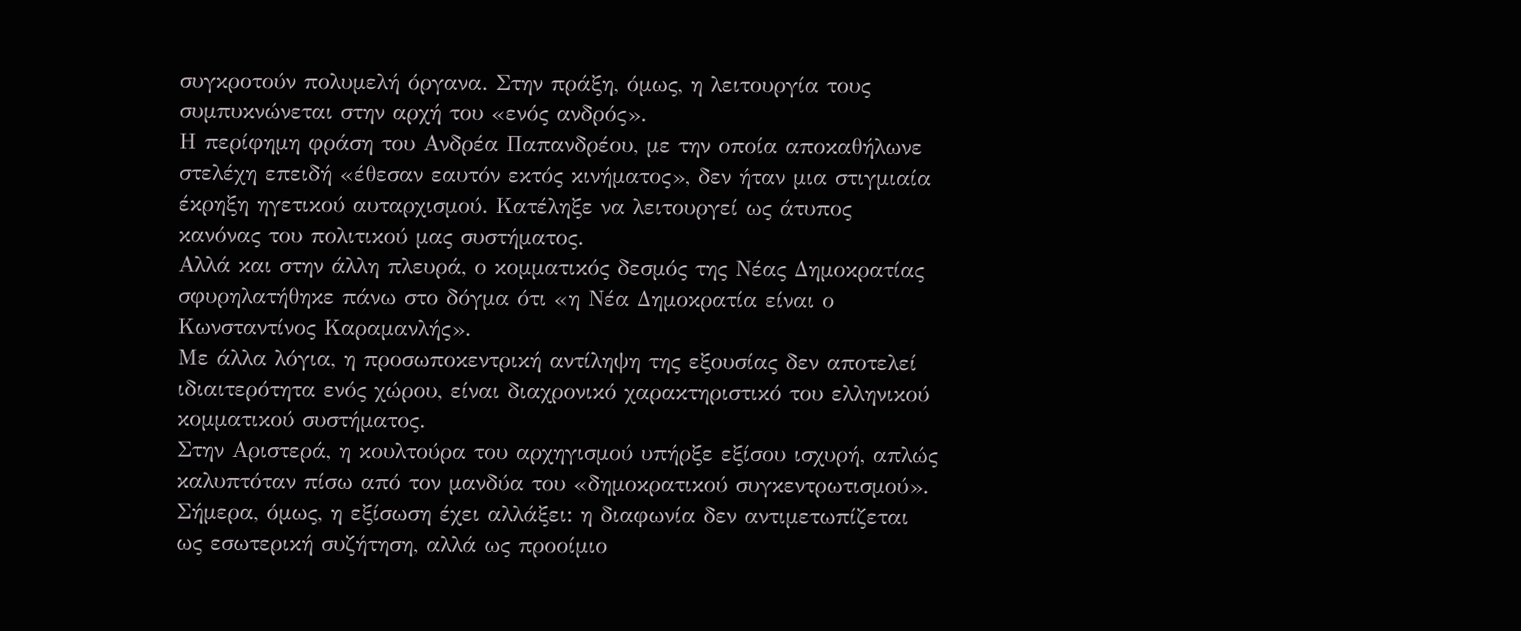συγκροτούν πολυμελή όργανα. Στην πράξη, όμως, η λειτουργία τους συμπυκνώνεται στην αρχή του «ενός ανδρός».
Η περίφημη φράση του Ανδρέα Παπανδρέου, με την οποία αποκαθήλωνε στελέχη επειδή «έθεσαν εαυτόν εκτός κινήματος», δεν ήταν μια στιγμιαία έκρηξη ηγετικού αυταρχισμού. Κατέληξε να λειτουργεί ως άτυπος κανόνας του πολιτικού μας συστήματος.
Αλλά και στην άλλη πλευρά, ο κομματικός δεσμός της Νέας Δημοκρατίας σφυρηλατήθηκε πάνω στο δόγμα ότι «η Νέα Δημοκρατία είναι ο Κωνσταντίνος Καραμανλής».
Με άλλα λόγια, η προσωποκεντρική αντίληψη της εξουσίας δεν αποτελεί ιδιαιτερότητα ενός χώρου, είναι διαχρονικό χαρακτηριστικό του ελληνικού κομματικού συστήματος.
Στην Αριστερά, η κουλτούρα του αρχηγισμού υπήρξε εξίσου ισχυρή, απλώς καλυπτόταν πίσω από τον μανδύα του «δημοκρατικού συγκεντρωτισμού». Σήμερα, όμως, η εξίσωση έχει αλλάξει: η διαφωνία δεν αντιμετωπίζεται ως εσωτερική συζήτηση, αλλά ως προοίμιο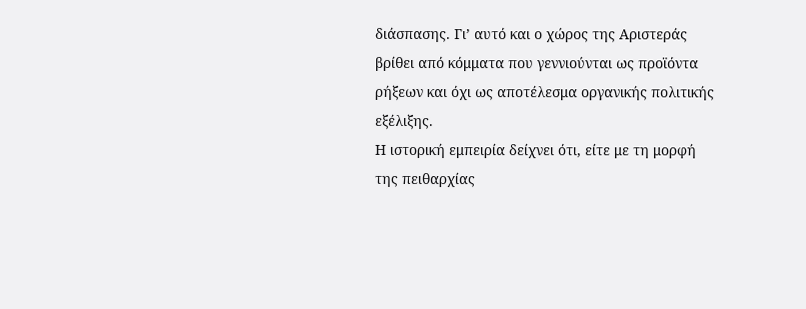διάσπασης. Γι’ αυτό και ο χώρος της Αριστεράς βρίθει από κόμματα που γεννιούνται ως προϊόντα ρήξεων και όχι ως αποτέλεσμα οργανικής πολιτικής εξέλιξης.
Η ιστορική εμπειρία δείχνει ότι, είτε με τη μορφή της πειθαρχίας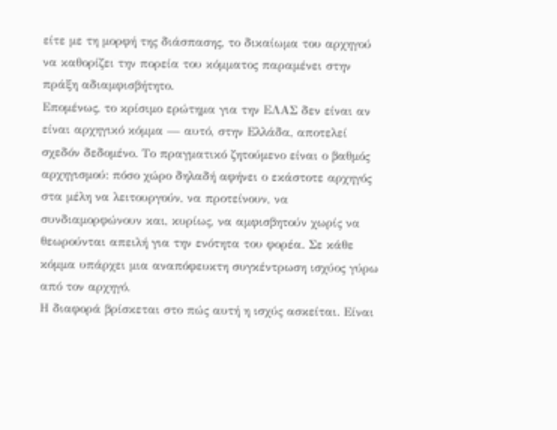είτε με τη μορφή της διάσπασης, το δικαίωμα του αρχηγού να καθορίζει την πορεία του κόμματος παραμένει στην πράξη αδιαμφισβήτητο.
Επομένως, το κρίσιμο ερώτημα για την ΕΛΑΣ δεν είναι αν είναι αρχηγικό κόμμα — αυτό, στην Ελλάδα, αποτελεί σχεδόν δεδομένο. Το πραγματικό ζητούμενο είναι ο βαθμός αρχηγισμού: πόσο χώρο δηλαδή αφήνει ο εκάστοτε αρχηγός στα μέλη να λειτουργούν, να προτείνουν, να συνδιαμορφώνουν και, κυρίως, να αμφισβητούν χωρίς να θεωρούνται απειλή για την ενότητα του φορέα. Σε κάθε κόμμα υπάρχει μια αναπόφευκτη συγκέντρωση ισχύος γύρω από τον αρχηγό.
Η διαφορά βρίσκεται στο πώς αυτή η ισχύς ασκείται. Είναι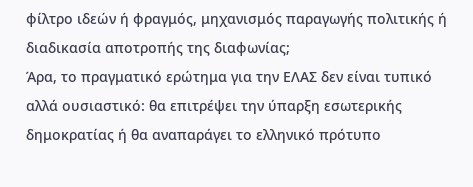φίλτρο ιδεών ή φραγμός, μηχανισμός παραγωγής πολιτικής ή διαδικασία αποτροπής της διαφωνίας;
Άρα, το πραγματικό ερώτημα για την ΕΛΑΣ δεν είναι τυπικό αλλά ουσιαστικό: θα επιτρέψει την ύπαρξη εσωτερικής δημοκρατίας ή θα αναπαράγει το ελληνικό πρότυπο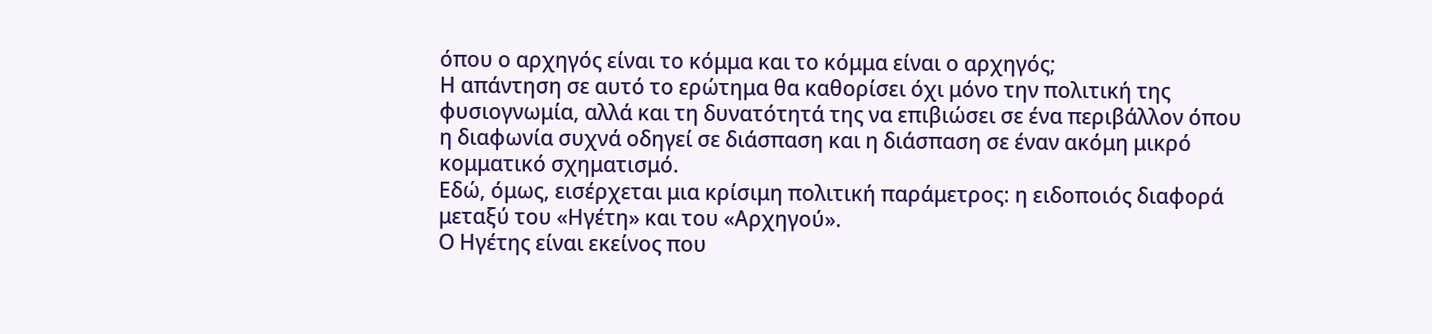όπου ο αρχηγός είναι το κόμμα και το κόμμα είναι ο αρχηγός;
Η απάντηση σε αυτό το ερώτημα θα καθορίσει όχι μόνο την πολιτική της φυσιογνωμία, αλλά και τη δυνατότητά της να επιβιώσει σε ένα περιβάλλον όπου η διαφωνία συχνά οδηγεί σε διάσπαση και η διάσπαση σε έναν ακόμη μικρό κομματικό σχηματισμό.
Εδώ, όμως, εισέρχεται μια κρίσιμη πολιτική παράμετρος: η ειδοποιός διαφορά μεταξύ του «Ηγέτη» και του «Αρχηγού».
Ο Ηγέτης είναι εκείνος που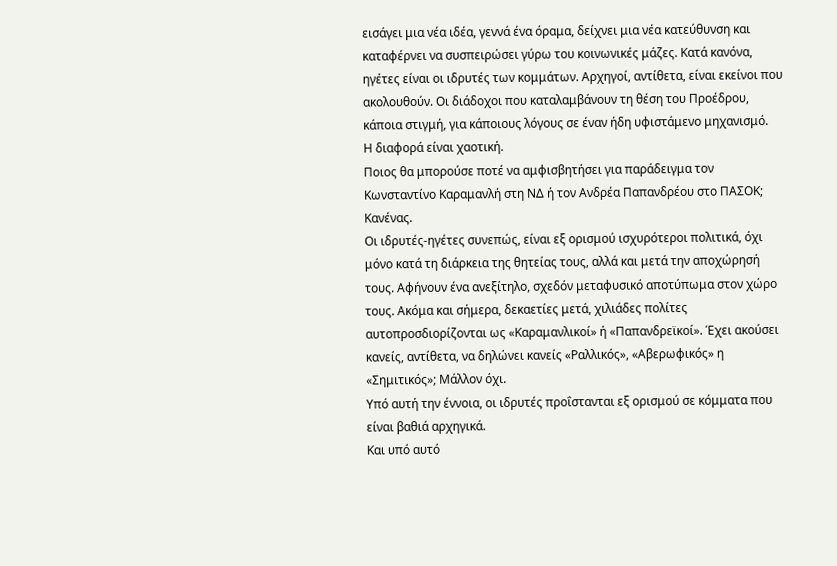εισάγει μια νέα ιδέα, γεννά ένα όραμα, δείχνει μια νέα κατεύθυνση και καταφέρνει να συσπειρώσει γύρω του κοινωνικές μάζες. Κατά κανόνα, ηγέτες είναι οι ιδρυτές των κομμάτων. Αρχηγοί, αντίθετα, είναι εκείνοι που ακολουθούν. Οι διάδοχοι που καταλαμβάνουν τη θέση του Προέδρου, κάποια στιγμή, για κάποιους λόγους σε έναν ήδη υφιστάμενο μηχανισμό.
Η διαφορά είναι χαοτική.
Ποιος θα μπορούσε ποτέ να αμφισβητήσει για παράδειγμα τον Κωνσταντίνο Καραμανλή στη ΝΔ ή τον Ανδρέα Παπανδρέου στο ΠΑΣΟΚ; Κανένας.
Οι ιδρυτές-ηγέτες συνεπώς, είναι εξ ορισμού ισχυρότεροι πολιτικά, όχι μόνο κατά τη διάρκεια της θητείας τους, αλλά και μετά την αποχώρησή τους. Αφήνουν ένα ανεξίτηλο, σχεδόν μεταφυσικό αποτύπωμα στον χώρο τους. Ακόμα και σήμερα, δεκαετίες μετά, χιλιάδες πολίτες αυτοπροσδιορίζονται ως «Καραμανλικοί» ή «Παπανδρεϊκοί». Έχει ακούσει κανείς, αντίθετα, να δηλώνει κανείς «Ραλλικός», «Αβερωφικός» η «Σημιτικός»; Μάλλον όχι.
Υπό αυτή την έννοια, οι ιδρυτές προΐστανται εξ ορισμού σε κόμματα που είναι βαθιά αρχηγικά.
Και υπό αυτό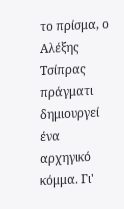το πρίσμα, ο Αλέξης Τσίπρας πράγματι δημιουργεί ένα αρχηγικό κόμμα. Γι'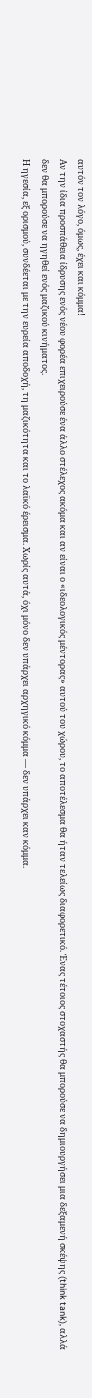αυτόν τον λόγο, όμως, έχει και κόμμα!
Αν την ίδια προσπάθεια ίδρυσης ενός νέου φορέα επιχειρούσε ένα άλλο στέλεχος ακόμα και αν είναι ο «ιδεολογικός μέντορας» αυτού του χώρου, το αποτέλεσμα θα ήταν τελείως διαφορετικό. Ένας τέτοιος στοχαστής θα μπορούσε να δημιουργήσει μια δεξαμενή σκέψης (think tank), αλλά δεν θα μπορούσε να ηγηθεί ενός μαζικού κινήματος.
Η ηγεσία, εξ ορισμού, συνδέεται με την ευρεία αποδοχή, τη μαζικότητα και το λαϊκό έρεισμα. Χωρίς αυτά, όχι μόνο δεν υπάρχει αρχηγικό κόμμα — δεν υπάρχει καν κόμμα.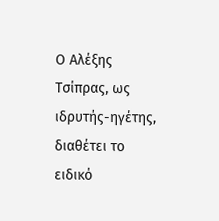Ο Αλέξης Τσίπρας, ως ιδρυτής-ηγέτης, διαθέτει το ειδικό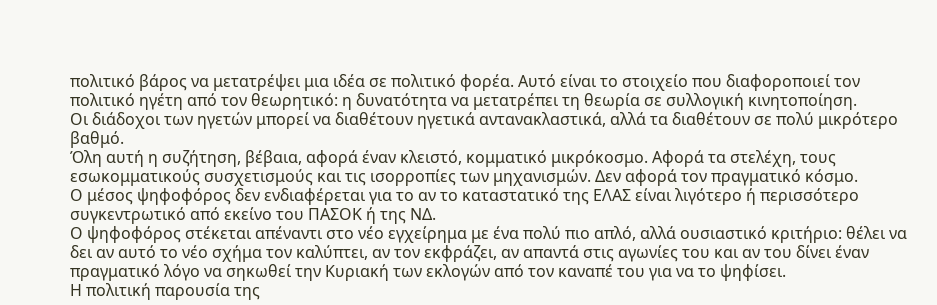πολιτικό βάρος να μετατρέψει μια ιδέα σε πολιτικό φορέα. Αυτό είναι το στοιχείο που διαφοροποιεί τον πολιτικό ηγέτη από τον θεωρητικό: η δυνατότητα να μετατρέπει τη θεωρία σε συλλογική κινητοποίηση.
Οι διάδοχοι των ηγετών μπορεί να διαθέτουν ηγετικά αντανακλαστικά, αλλά τα διαθέτουν σε πολύ μικρότερο βαθμό.
Όλη αυτή η συζήτηση, βέβαια, αφορά έναν κλειστό, κομματικό μικρόκοσμο. Αφορά τα στελέχη, τους εσωκομματικούς συσχετισμούς και τις ισορροπίες των μηχανισμών. Δεν αφορά τον πραγματικό κόσμο.
Ο μέσος ψηφοφόρος δεν ενδιαφέρεται για το αν το καταστατικό της ΕΛΑΣ είναι λιγότερο ή περισσότερο συγκεντρωτικό από εκείνο του ΠΑΣΟΚ ή της ΝΔ.
Ο ψηφοφόρος στέκεται απέναντι στο νέο εγχείρημα με ένα πολύ πιο απλό, αλλά ουσιαστικό κριτήριο: θέλει να δει αν αυτό το νέο σχήμα τον καλύπτει, αν τον εκφράζει, αν απαντά στις αγωνίες του και αν του δίνει έναν πραγματικό λόγο να σηκωθεί την Κυριακή των εκλογών από τον καναπέ του για να το ψηφίσει.
Η πολιτική παρουσία της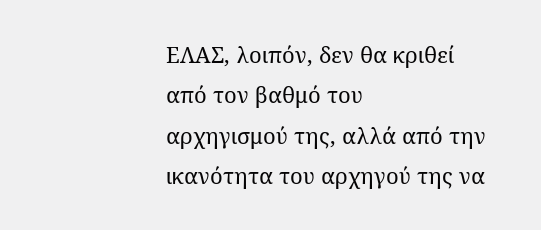ΕΛΑΣ, λοιπόν, δεν θα κριθεί από τον βαθμό του αρχηγισμού της, αλλά από την ικανότητα του αρχηγού της να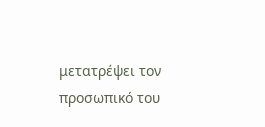μετατρέψει τον προσωπικό του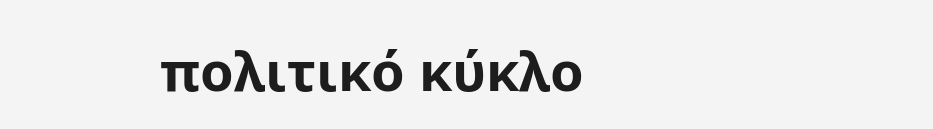πολιτικό κύκλο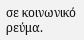σε κοινωνικό ρεύμα.